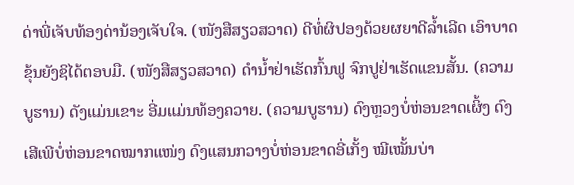ດ່າພີ່ເຈັບທ້ອງດ່ານ້ອງເຈັບໃຈ. (ໜັງສືສຽວສວາດ) ດີທໍ່ຜິປອງດ້ວຍຜຍາດີລ້ຳເລີດ ເອົາບາດຂຸ້ນຍັງຊິໄດ້ຕອບມື. (ໜັງສືສຽວສວາດ) ດຳນ້ຳຢ່າເຮັດກົ້ນຟູ ຈົກປູຢ່າເຮັດແຂນສັ້ນ. (ຄວາມບູຮານ) ດັງແມ່ນເຂາະ ອີ່ມແມ່ນທ້ອງຄວາຍ. (ຄວາມບູຮານ) ດົງຫຼວງບໍ່ຫ່ອນຂາດເຜິ້ງ ດົງເສີເພີບໍ່ຫ່ອນຂາດໝາກແໜ່ງ ດົງແສນກວາງບໍ່ຫ່ອນຂາດອີ່ເກັ້ງ ໝີເໝັ້ນບ່າ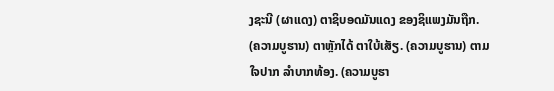ງຊະນີ (ຜາແດງ) ຕາຊິບອດມັນແດງ ຂອງຊິແພງມັນຖືກ. (ຄວາມບູຮານ) ຕາຫຼັກໄດ້ ຕາໃບ້ເສັຽ. (ຄວາມບູຮານ) ຕາມໃຈປາກ ລຳບາກທ້ອງ. (ຄວາມບູຮາ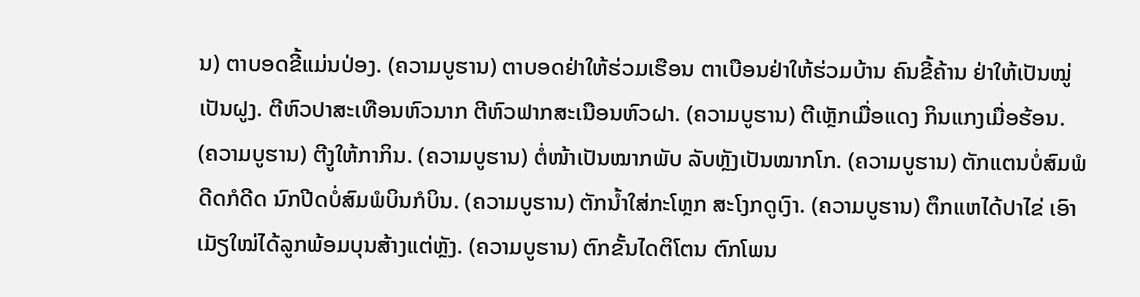ນ) ຕາບອດຂີ້ແມ່ນປ່ອງ. (ຄວາມບູຮານ) ຕາບອດຢ່າໃຫ້ຮ່ວມເຮືອນ ຕາເບືອນຢ່າໃຫ້ຮ່ວມບ້ານ ຄົນຂີ້ຄ້ານ ຢ່າໃຫ້ເປັນໝູ່ເປັນຝູງ. ຕີຫົວປາສະເທືອນຫົວນາກ ຕີຫົວຟາກສະເນືອນຫົວຝາ. (ຄວາມບູຮານ) ຕີເຫຼັກເມື່ອແດງ ກິນແກງເມື່ອຮ້ອນ. (ຄວາມບູຮານ) ຕີງູໃຫ້ກາກິນ. (ຄວາມບູຮານ) ຕໍ່ໜ້າເປັນໝາກພັບ ລັບຫຼັງເປັນໝາກໂກ. (ຄວາມບູຮານ) ຕັກແຕນບໍ່ສົມພໍດີດກໍດີດ ນົກປີດບໍ່ສົມພໍບິນກໍບິນ. (ຄວາມບູຮານ) ຕັກນ້ຳໃສ່ກະໂຫຼກ ສະໂງກດູເງົາ. (ຄວາມບູຮານ) ຕຶກແຫໄດ້ປາໄຂ່ ເອົາເມັຽໃໝ່ໄດ້ລູກພ້ອມບຸນສ້າງແຕ່ຫຼັງ. (ຄວາມບູຮານ) ຕົກຂັ້ນໄດຕິໂຕນ ຕົກໂພນ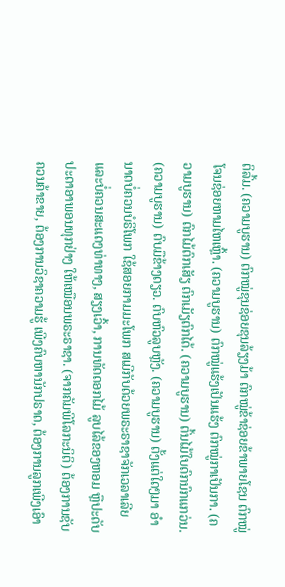ຕິລົ້ມ. (ຄວາມບູຮານ) ຕົກໝູ່ຂຸນຊ່ອຍຂຸນລ້ຽງມ້າ ຕົກໝູ່ຂ້າຊ່ອຍຂ້າພາຍໂຊນ ຕົກໝູ່ໂຈນຊ່ອຍຫາມໄຫເຫຼົ້າ. (ຄວາມບູຮານ) ຕົກໝູ່ແຮ້ງເປັນແຮ້ງ ຕົກໝູ່ກາເປັນກາ. (ຄວາມບູຮານ) ຕົກໄມ້ຕົກເສັຽ ຕົກເມັຽຕົກໄດ້. (ຄວາມບູຮານ) ຕົ້ນໄມ້ໃບດົກນົກແກວ່ນ. (ຄວາມບູຮານ) ຕົບມືຂ້າງດຽວ. ຕົບຫົວລູບຫຼັງ. (ຄວາມບູຮານ) ຕັ້ງແຕ່ໃດໆມາ ອຳນາດບໍ່ຄວນບໍຣິໂພກ ໃຊ້ສອຍກາມມະໂພກ ສເມີກັບດ້ວຍພຣະຣາຊາຈັກເວລາເລີຍ ແລະບໍ່ຄວນສະແດງທ່າທາງ, ສຽງເວົ້າ, ການທັດດອກໄມ້ ລູບໄລ້ຂອງຫອມ ຫຼືປະດັບປະດາອາພອນທຸກຢ່າງ ໃຫ້ເໝືອນພຣະຣາຊາ. (ຈາກຄັມພີໂລກະນິຕິ) ຕ້ອງການຊັບ ຄວນຄ້າຂາຍ, ຕ້ອງການວິຊາຄວາມຮູ້ ເພີງຄົບຫານັກປຣາດ, ຕ້ອງການລູກເພີງເອົາ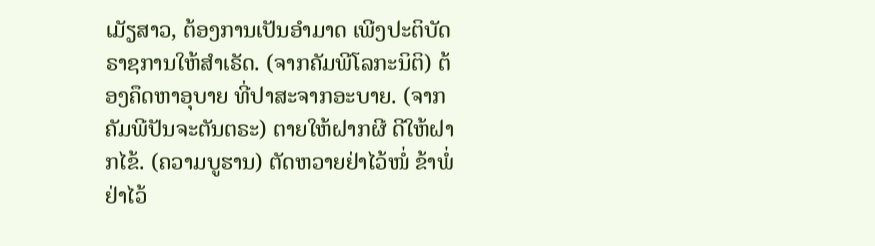ເມັຽສາວ, ຕ້ອງການເປັນອຳມາດ ເພີງປະຕິບັດຣາຊການໃຫ້ສຳເຣັດ. (ຈາກຄັມພີໂລກະນິຕິ) ຕ້ອງຄຶດຫາອຸບາຍ ທີ່ປາສະຈາກອະບາຍ. (ຈາກຄັມພີປັນຈະຕັນຕຣະ) ຕາຍໃຫ້ຝາກຜີ ດີໃຫ້ຝາກໄຂ້. (ຄວາມບູຮານ) ຕັດຫວາຍຢ່າໄວ້ໜໍ່ ຂ້າພໍ່ຢ່າໄວ້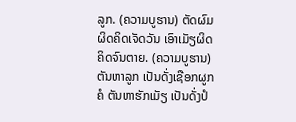ລູກ. (ຄວາມບູຮານ) ຕັດຜົມຜິດຄິດເຈັດວັນ ເອົາເມັຽຜິດຄິດຈົນຕາຍ. (ຄວາມບູຮານ) ຕັນຫາລູກ ເປັນດັ່ງເຊືອກຜູກຄໍ ຕັນຫາຮັກເມັຽ ເປັນດັ່ງປໍ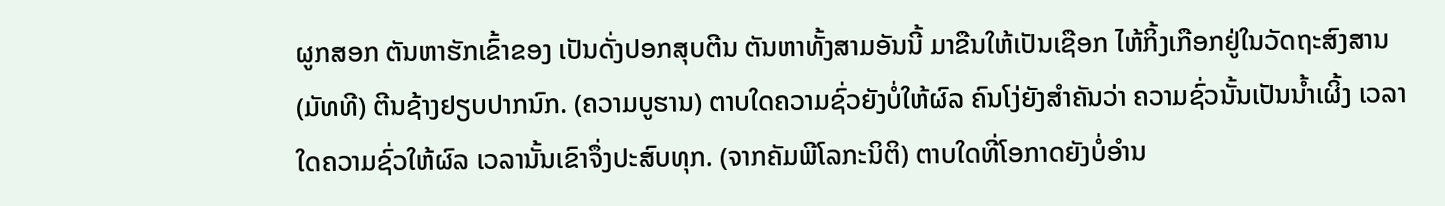ຜູກສອກ ຕັນຫາຮັກເຂົ້າຂອງ ເປັນດັ່ງປອກສຸບຕີນ ຕັນຫາທັ້ງສາມອັນນີ້ ມາຂືນໃຫ້ເປັນເຊືອກ ໄຫ້ກິ້ງເກືອກຢູ່ໃນວັດຖະສົງສານ (ມັທທີ) ຕີນຊ້າງຢຽບປາກນົກ. (ຄວາມບູຮານ) ຕາບໃດຄວາມຊົ່ວຍັງບໍ່ໃຫ້ຜົລ ຄົນໂງ່ຍັງສຳຄັນວ່າ ຄວາມຊົ່ວນັ້ນເປັນນ້ຳເຜິ້ງ ເວລາໃດຄວາມຊົ່ວໃຫ້ຜົລ ເວລານັ້ນເຂົາຈຶ່ງປະສົບທຸກ. (ຈາກຄັມພີໂລກະນິຕິ) ຕາບໃດທີ່ໂອກາດຍັງບໍ່ອຳນ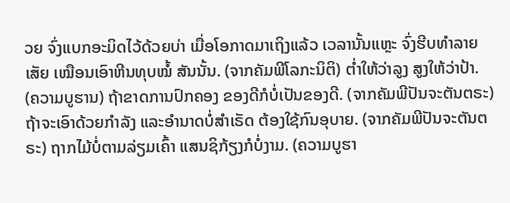ວຍ ຈົ່ງແບກອະມິດໄວ້ດ້ວຍບ່າ ເມື່ອໂອກາດມາເຖິງແລ້ວ ເວລານັ້ນແຫຼະ ຈົ່ງຮີບທຳລາຍເສັຍ ເໝືອນເອົາຫີນທຸບໝໍ້ ສັນນັ້ນ. (ຈາກຄັມພີໂລກະນິຕິ) ຕ່ຳໃຫ້ວ່າລູງ ສູງໃຫ້ວ່າປ້າ. (ຄວາມບູຮານ) ຖ້າຂາດການປົກຄອງ ຂອງດີກໍບໍ່ເປັນຂອງດີ. (ຈາກຄັມພີປັນຈະຕັນຕຣະ) ຖ້າຈະເອົາດ້ວຍກຳລັງ ແລະອຳນາດບໍ່ສຳເຣັດ ຕ້ອງໃຊ້ກົນອຸບາຍ. (ຈາກຄັມພີປັນຈະຕັນຕຣະ) ຖາກໄມ້ບໍ່ຕາມລ່ຽມເຄົ້າ ແສນຊິກ້ຽງກໍບໍ່ງາມ. (ຄວາມບູຮາ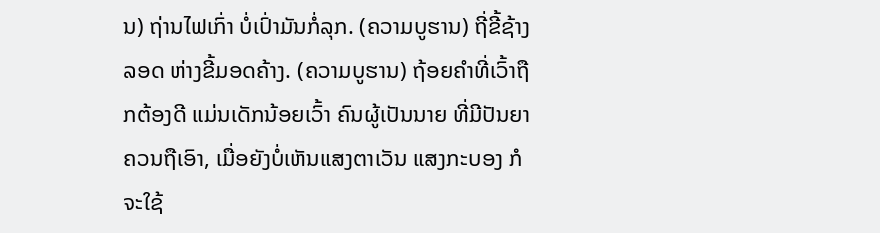ນ) ຖ່ານໄຟເກົ່າ ບໍ່ເປົ່າມັນກໍ່ລຸກ. (ຄວາມບູຮານ) ຖີ່ຂີ້ຊ້າງລອດ ຫ່າງຂີ້ມອດຄ້າງ. (ຄວາມບູຮານ) ຖ້ອຍຄຳທີ່ເວົ້າຖືກຕ້ອງດີ ແມ່ນເດັກນ້ອຍເວົ້າ ຄົນຜູ້ເປັນນາຍ ທີ່ມີປັນຍາຄວນຖືເອົາ, ເມື່ອຍັງບໍ່ເຫັນແສງຕາເວັນ ແສງກະບອງ ກໍຈະໃຊ້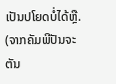ເປັນປໂຍດບໍ່ໄດ້ຫຼື. (ຈາກຄັມພີປັນຈະຕັນ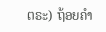ຕຣະ) ຖ້ອຍຄຳ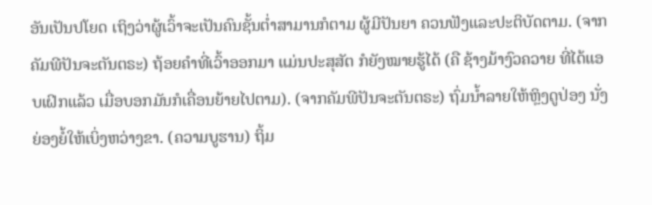ອັນເປັນປໂຍດ ເຖິງວ່າຜູ້ເວົ້າຈະເປັນຄົນຊັ້ນຕ່ຳສາມານກໍຕາມ ຜູ້ມີປັນຍາ ຄວນຟັງແລະປະຕິບັດຕາມ. (ຈາກຄັມພີປັນຈະຕັນຕຣະ) ຖ້ອຍຄຳທີ່ເວົ້າອອກມາ ແມ່ນປະສຸສັຕ ກໍຍັງໝາຍຮູ້ໄດ້ (ຄື ຊ້າງມ້າງົວຄວາຍ ທີ່ໄດ້ແອບເຝິກແລ້ວ ເມື່ອບອກມັນກໍເຄື່ອນຍ້າຍໄປຕາມ). (ຈາກຄັມພີປັນຈະຕັນຕຣະ) ຖົ່ມນ້ຳລາຍໃຫ້ຫຼິງດູປ່ອງ ນັ່ງຍ່ອງຍໍ້ໃຫ້ເບິ່ງຫວ່າງຂາ. (ຄວາມບູຮານ) ຖິ້ມ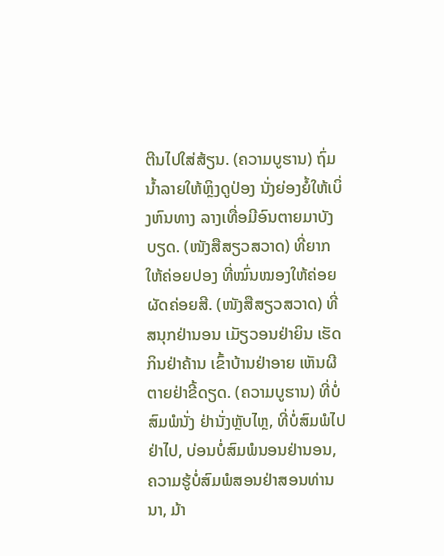ຕີນໄປໃສ່ສ້ຽນ. (ຄວາມບູຮານ) ຖົ່ມນ້ຳລາຍໃຫ້ຫຼິງດູປ່ອງ ນັ່ງຍ່ອງຍໍ້ໃຫ້ເບິ່ງຫົນທາງ ລາງເທື່ອມີອົນຕາຍມາບັງບຽດ. (ໜັງສືສຽວສວາດ) ທີ່ຍາກໃຫ້ຄ່ອຍປອງ ທີ່ໝົ່ນໝອງໃຫ້ຄ່ອຍຜັດຄ່ອຍສີ. (ໜັງສືສຽວສວາດ) ທີ່ສນຸກຢ່ານອນ ເມັຽວອນຢ່າຍິນ ເຮັດກິນຢ່າຄ້ານ ເຂົ້າບ້ານຢ່າອາຍ ເຫັນຜີຕາຍຢ່າຂີ້ດຽດ. (ຄວາມບູຮານ) ທີ່ບໍ່ສົມພໍນັ່ງ ຢ່ານັ່ງຫຼັບໄຫຼ, ທີ່ບໍ່ສົມພໍໄປຢ່າໄປ, ບ່ອນບໍ່ສົມພໍນອນຢ່ານອນ, ຄວາມຮູ້ບໍ່ສົມພໍສອນຢ່າສອນທ່ານນາ, ມ້າ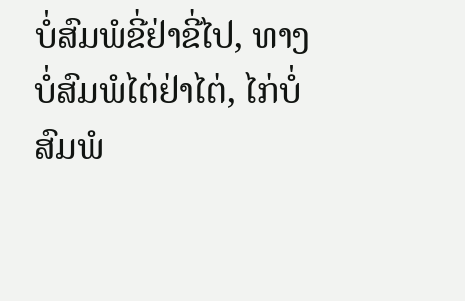ບໍ່ສົມພໍຂີ່ຢ່າຂີ່ໄປ, ທາງບໍ່ສົມພໍໄຕ່ຢ່າໄຕ່, ໄກ່ບໍ່ສົມພໍ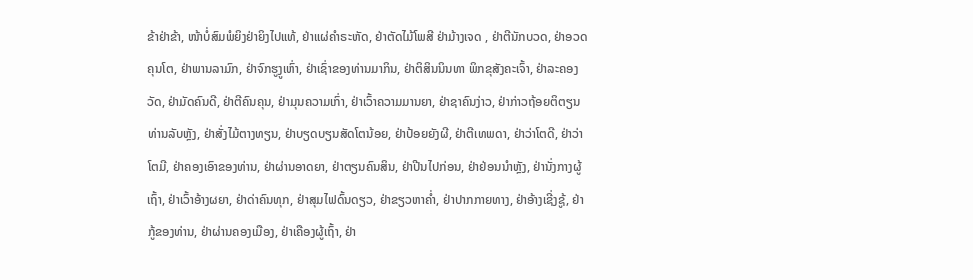ຂ້າຢ່າຂ້າ, ໜ້າບໍ່ສົມພໍຍິງຢ່າຍິງໄປແທ້, ຢ່າແຜ່ຄຳຣະຫັດ, ຢ່າຕັດໄມ້ໂພສີ ຢ່າມ້າງເຈດ , ຢ່າຕີນັກບວດ, ຢ່າອວດຄຸນໂຕ, ຢ່າພານລາມົກ, ຢ່າຈົກຮູງູເຫົ່າ, ຢ່າເຊົ່າຂອງທ່ານມາກິນ, ຢ່າຕິສິນນິນທາ ພິກຂຸສັງຄະເຈົ້າ, ຢ່າລະຄອງວັດ, ຢ່າມັດຄົນດີ, ຢ່າຕີຄົນຄຸນ, ຢ່າມຸນຄວາມເກົ່າ, ຢ່າເວົ້າຄວາມມານຍາ, ຢ່າຊາຄົນງ່າວ, ຢ່າກ່າວຖ້ອຍຕິຕຽນທ່ານລັບຫຼັງ, ຢ່າສັ່ງໄມ້ຕາງທຽນ, ຢ່າບຽດບຽນສັດໂຕນ້ອຍ, ຢ່າປ້ອຍຍັງຜີ, ຢ່າຕີເທພດາ, ຢ່າວ່າໂຕດີ, ຢ່າວ່າໂຕມີ, ຢ່າຄອງເອົາຂອງທ່ານ, ຢ່າຜ່ານອາດຍາ, ຢ່າຕຽນຄົນສິນ, ຢ່າປີນໄປກ່ອນ, ຢ່າຢ່ອນນຳຫຼັງ, ຢ່ານັ່ງກາງຜູ້ເຖົ້າ, ຢ່າເວົ້າອ້າງຜຍາ, ຢ່າດ່າຄົນທຸກ, ຢ່າສຸມໄຟດົ້ນດຽວ, ຢ່າຂຽວຫາຄ່ຳ, ຢ່າປາກກາຍທາງ, ຢ່າອ້າງເຊີ່ງຊູ້, ຢ່າກູ້ຂອງທ່ານ, ຢ່າຜ່ານຄອງເມືອງ, ຢ່າເຄືອງຜູ້ເຖົ້າ, ຢ່າ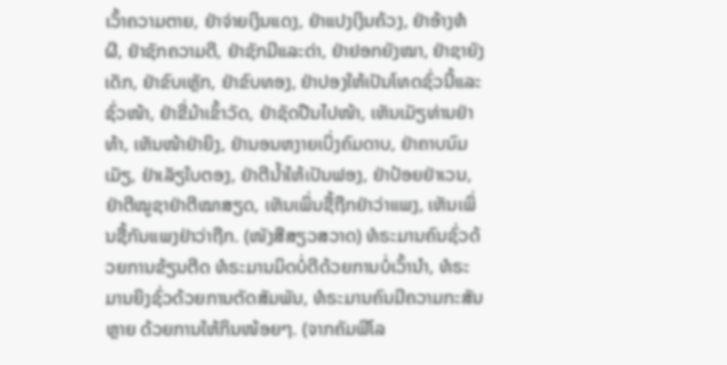ເວົ້າຄວາມຕາຍ, ຢ່າຈ່າຍເງິນແດງ, ຢ່າແປງເງິນຄ້ວງ, ຢ່າອ້າງຫໍຜີ, ຢ່າຊັກຄວາມດີ, ຢ່າຊັກມີແລະດ່າ, ຢ່າຢອກຍັງໝາ, ຢ່າຊາຍັງເດັກ, ຢ່າຂົບເຫຼັກ, ຢ່າຂົບທອງ, ຢ່າປອງໃຫ້ເປັນໂທດຊົ່ວນີ້ແລະຊົ່ວໜ້າ, ຢ່າຂີ່ມ້າເຂົ້າວັດ, ຢ່າຊັດປືນໄປໜ້າ, ເຫັນເມັຽທ່ານຢ່າທ້າ, ເຫັນໜ້າຢ່າຍິງ, ຢ່ານອນຫງາຍເບິ່ງຄົມດາບ, ຢ່າຄາບນົມເມັຽ, ຢ່າເລັຽໃບຕອງ, ຢ່າຕີນ້ຳໃຫ້ເປັນຟອງ, ຢ່າປ້ອຍຢ່າເວນ, ຢ່າຕີໝູຊາຢ່າຕີໝາສຽດ, ເຫັນເພິ່ນຊື້ຖືກຢ່າວ່າແພງ, ເຫັນເພິ່ນຊື້ກັນແພງຢ່າວ່າຖືກ. (ໜັງສືສຽວສວາດ) ທໍຣະມານຄົນຊົ່ວດ້ວຍການຂ້ຽນຕີດ ທໍຣະມານມິດບໍ່ດີດ້ວຍການບໍ່ເວົ້ານຳ, ທໍຣະມານຍິງຊົ່ວດ້ວຍການຕັດສັມພັນ, ທໍຣະມານຄົນມີຄວາມກະສັນຫຼາຍ ດ້ວຍການໃຫ້ກິນໜ້ອຍໆ. (ຈາກຄັມພີໂລ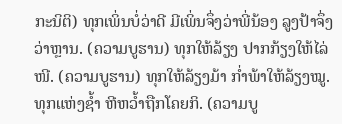ກະນິຕິ) ທຸກເພິ່ນບໍ່ວ່າດີ ມີເພິ່ນຈຶ່ງວ່າພີ່ນ້ອງ ລູງປ້າຈຶ່ງວ່າຫຼານ. (ຄວາມບູຮານ) ທຸກໃຫ້ລ້ຽງ ປາກກ້ຽງໃຫ້ໄລ່ໜີ. (ຄວາມບູຮານ) ທຸກໃຫ້ລ້ຽງມ້າ ກ່ຳພ້າໃຫ້ລ້ຽງໝູ. ທຸກແຫ່ງຊ້ຳ ຫີຫວ້ຳຖືກໂຄຍກິ. (ຄວາມບູ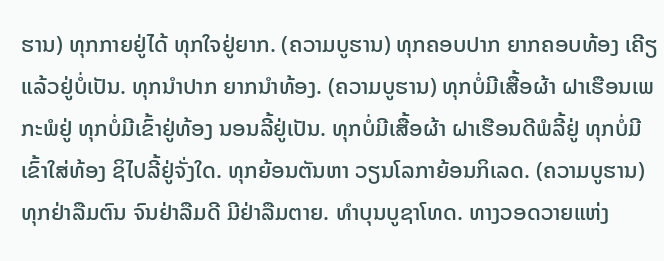ຮານ) ທຸກກາຍຢູ່ໄດ້ ທຸກໃຈຢູ່ຍາກ. (ຄວາມບູຮານ) ທຸກຄອບປາກ ຍາກຄອບທ້ອງ ເຄີຽແລ້ວຢູ່ບໍ່ເປັນ. ທຸກນຳປາກ ຍາກນຳທ້ອງ. (ຄວາມບູຮານ) ທຸກບໍ່ມີເສື້ອຜ້າ ຝາເຮືອນເພກະພໍຢູ່ ທຸກບໍ່ມີເຂົ້າຢູ່ທ້ອງ ນອນລີ້ຢູ່ເປັນ. ທຸກບໍ່ມີເສື້ອຜ້າ ຝາເຮືອນດີພໍລີ້ຢູ່ ທຸກບໍ່ມີເຂົ້າໃສ່ທ້ອງ ຊິໄປລີ້ຢູ່ຈັ່ງໃດ. ທຸກຍ້ອນຕັນຫາ ວຽນໂລກາຍ້ອນກິເລດ. (ຄວາມບູຮານ) ທຸກຢ່າລືມຕົນ ຈົນຢ່າລືມດີ ມີຢ່າລືມຕາຍ. ທຳບຸນບູຊາໂທດ. ທາງວອດວາຍແຫ່ງ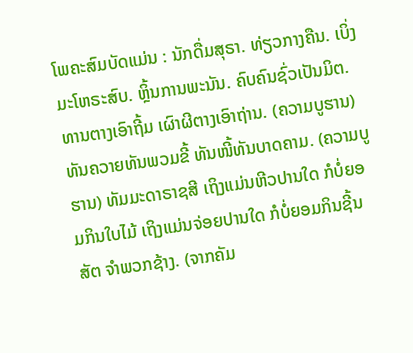ໂພຄະສົມບັດແມ່ນ : ນັກດື່ມສຸຣາ. ທ່ຽວກາງຄືນ. ເບິ່ງມະໂຫຣະສົບ. ຫຼິ້ນການພະນັນ. ຄົບຄົນຊົ່ວເປັນມິຕ. ທານຕາງເອົາຖີ້ມ ເຜົາຜີຕາງເອົາຖ່ານ. (ຄວາມບູຮານ) ທັນຄວາຍທັນພວມຂີ້ ທັນໜີ້ທັນບາດຄາມ. (ຄວາມບູຮານ) ທັມມະດາຣາຊສີ ເຖິງແມ່ນຫີວປານໃດ ກໍບໍ່ຍອມກິນໃບໄມ້ ເຖິງແມ່ນຈ່ອຍປານໃດ ກໍບໍ່ຍອມກິນຊີ້ນສັຕ ຈຳພວກຊ້າງ. (ຈາກຄັມ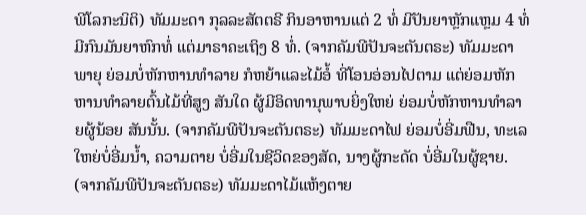ພີໂລກະນິຕິ) ທັມມະດາ ກຸລລະສັຕຕຣີ ກິນອາຫານແຕ່ 2 ທໍ່ ມີປັນຍາຫຼັກແຫຼມ 4 ທໍ່ ມີກົນມັນຍາຫົກທໍ່ ແຕ່ມາຣາຄະເຖິງ 8 ທໍ່. (ຈາກຄັມພີປັນຈະຕັນຕຣະ) ທັມມະດາພາຍຸ ຍ່ອມບໍ່ຫັກຫານທຳລາຍ ກໍຫຍ້າແລະໄມ້ອໍ້ ທີ່ໂອນອ່ອນໄປຕາມ ແຕ່ຍ່ອມຫັກຫານທຳລາຍຕົ້ນໄມ້ທີ່ສູງ ສັນໃດ ຜູ້ມີອິດທານຸພາບຍິ່ງໃຫຍ່ ຍ່ອມບໍ່ຫັກຫານທຳລາຍຜູ້ນ້ອຍ ສັນນັ້ນ. (ຈາກຄັມພີປັນຈະຕັນຕຣະ) ທັມມະດາໄຟ ຍ່ອມບໍ່ອີ່ມຟືນ, ທະເລໃຫຍ່ບໍ່ອີ່ມນ້ຳ, ຄວາມຕາຍ ບໍ່ອີ່ມໃນຊີວິດຂອງສັດ, ນາງຜູ້ກະດັດ ບໍ່ອີ່ມໃນຜູ້ຊາຍ. (ຈາກຄັມພີປັນຈະຕັນຕຣະ) ທັມມະດາໄມ້ແຫ້ງຕາຍ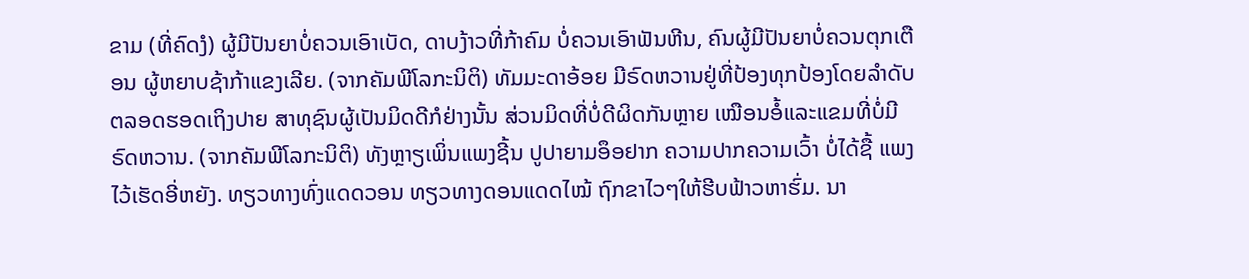ຂາມ (ທີ່ຄົດງໍ) ຜູ້ມີປັນຍາບໍ່ຄວນເອົາເບັດ, ດາບງ້າວທີ່ກ້າຄົມ ບໍ່ຄວນເອົາຟັນຫີນ, ຄົນຜູ້ມີປັນຍາບໍ່ຄວນຕຸກເຕືອນ ຜູ້ຫຍາບຊ້າກ້າແຂງເລີຍ. (ຈາກຄັມພີໂລກະນິຕິ) ທັມມະດາອ້ອຍ ມີຣົດຫວານຢູ່ທີ່ປ້ອງທຸກປ້ອງໂດຍລຳດັບ ຕລອດຮອດເຖິງປາຍ ສາທຸຊົນຜູ້ເປັນມິດດີກໍຢ່າງນັ້ນ ສ່ວນມິດທີ່ບໍ່ດີຜິດກັນຫຼາຍ ເໝືອນອໍ້ແລະແຂມທີ່ບໍ່ມີຣົດຫວານ. (ຈາກຄັມພີໂລກະນິຕິ) ທັງຫຼາຽເພິ່ນແພງຊີ້ນ ປູປາຍາມອຶອຢາກ ຄວາມປາກຄວາມເວົ້າ ບໍ່ໄດ້ຊື້ ແພງໄວ້ເຮັດອີ່ຫຍັງ. ທຽວທາງທົ່ງແດດວອນ ທຽວທາງດອນແດດໄໝ້ ຖົກຂາໄວໆໃຫ້ຮີບຟ້າວຫາຮົ່ມ. ນາ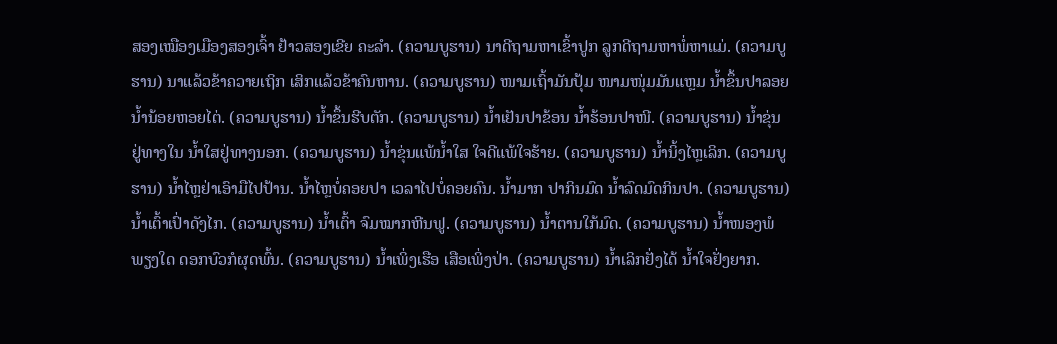ສອງເໝືອງເມືອງສອງເຈົ້າ ຢ້າວສອງເຂີຍ ຄະລຳ. (ຄວາມບູຮານ) ນາດີຖາມຫາເຂົ້າປູກ ລູກດີຖາມຫາພໍ່ຫາແມ່. (ຄວາມບູຮານ) ນາແລ້ວຂ້າຄວາຍເຖິກ ເສິກແລ້ວຂ້າຄົນຫານ. (ຄວາມບູຮານ) ໜາມເຖົ້າມັນປຸ້ມ ໜາມໜຸ່ມມັນແຫຼມ ນ້ຳຂຶ້ນປາລອຍ ນ້ຳນ້ອຍຫອຍໄຕ່. (ຄວາມບູຮານ) ນ້ຳຂຶ້ນຮີບຕັກ. (ຄວາມບູຮານ) ນ້ຳເຢັນປາຂ້ອນ ນ້ຳຮ້ອນປາໜີ. (ຄວາມບູຮານ) ນ້ຳຂຸ່ນຢູ່ທາງໃນ ນ້ຳໃສຢູ່ທາງນອກ. (ຄວາມບູຮານ) ນ້ຳຂຸ່ນແພ້ນ້ຳໃສ ໃຈດີແພ້ໃຈຮ້າຍ. (ຄວາມບູຮານ) ນ້ຳນິ້ງໄຫຼເລິກ. (ຄວາມບູຮານ) ນ້ຳໄຫຼຢ່າເອົາມືໄປປ້ານ. ນ້ຳໄຫຼບໍ່ຄອຍປາ ເວລາໄປບໍ່ຄອຍຄົນ. ນ້ຳມາກ ປາກິນມົດ ນ້ຳລົດມົດກິນປາ. (ຄວາມບູຮານ) ນ້ຳເຕົ້າເປົ່າດັງໄກ. (ຄວາມບູຮານ) ນ້ຳເຕົ້າ ຈົມໝາກຫີນຟູ. (ຄວາມບູຮານ) ນ້ຳຕານໃກ້ມົດ. (ຄວາມບູຮານ) ນ້ຳໜອງພໍພຽງໃດ ດອກບົວກໍຜຸດພົ້ນ. (ຄວາມບູຮານ) ນ້ຳເພິ່ງເຮືອ ເສືອເພິ່ງປ່າ. (ຄວາມບູຮານ) ນ້ຳເລິກຢັ່ງໄດ້ ນ້ຳໃຈຢັ່ງຍາກ.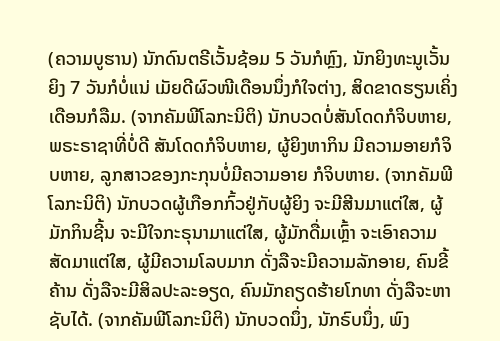(ຄວາມບູຮານ) ນັກດົນຕຣີເວັ້ນຊ້ອມ 5 ວັນກໍຫຼົງ, ນັກຍິງທະນູເວັ້ນຍິງ 7 ວັນກໍບໍ່ແນ່ ເມັຍດີຜົວໜີເດືອນນຶ່ງກໍໃຈຕ່າງ, ສິດຂາດຮຽນເຄິ່ງເດືອນກໍລືມ. (ຈາກຄັມພີໂລກະນິຕິ) ນັກບວດບໍ່ສັນໂດດກໍຈິບຫາຍ, ພຣະຣາຊາທີ່ບໍ່ດີ ສັນໂດດກໍຈິບຫາຍ, ຜູ້ຍິງຫາກິນ ມີຄວາມອາຍກໍຈິບຫາຍ, ລູກສາວຂອງກະກຸນບໍ່ມີຄວາມອາຍ ກໍຈິບຫາຍ. (ຈາກຄັມພີໂລກະນິຕິ) ນັກບວດຜູ້ເກືອກກົ້ວຢູ່ກັບຜູ້ຍິງ ຈະມີສີນມາແຕ່ໃສ, ຜູ້ມັກກິນຊີ້ນ ຈະມີໃຈກະຣຸນາມາແຕ່ໃສ, ຜູ້ມັກດື່ມເຫຼົ້າ ຈະເອົາຄວາມສັດມາແຕ່ໃສ, ຜູ້ມີຄວາມໂລບມາກ ດັ່ງລືຈະມີຄວາມລັກອາຍ, ຄົນຂີ້ຄ້ານ ດັ່ງລືຈະມີສິລປະລະອຽດ, ຄົນມັກຄຽດຮ້າຍໂກທາ ດັ່ງລືຈະຫາຊັບໄດ້. (ຈາກຄັມພີໂລກະນິຕິ) ນັກບວດນຶ່ງ, ນັກຣົບນຶ່ງ, ພົງ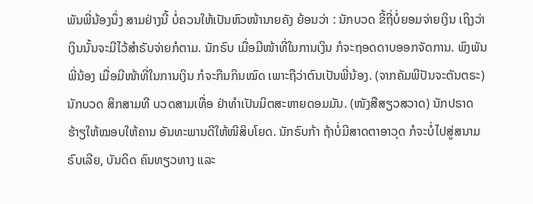ພັນພີ່ນ້ອງນຶ່ງ ສາມຢ່າງນີ້ ບໍ່ຄວນໃຫ້ເປັນຫົວໜ້ານາຍຄັງ ຍ້ອນວ່າ : ນັກບວດ ຂີ້ຖີ່ບໍ່ຍອມຈ່າຍເງິນ ເຖິງວ່າເງິນນັ້ນຈະມີໄວ້ສຳຣັບຈ່າຍກໍຕາມ. ນັກຣົບ ເມື່ອມີໜ້າທີ່ໃນການເງິນ ກໍຈະຖອດດາບອອກຈັດການ. ພົງພັນພີ່ນ້ອງ ເມື່ອມີໜ້າທີ່ໃນການເງິນ ກໍຈະກືນກິນໝົດ ເພາະຖືວ່າຕົນເປັນພີ່ນ້ອງ. (ຈາກຄັມພີປັນຈະຕັນຕຣະ) ນັກບວດ ສິກສາມທີ ບວດສາມເທື່ອ ຢ່າທຳເປັນມິຕສະຫາຍດອມມັນ. (ໜັງສືສຽວສວາດ) ນັກປຣາດຮ້າຽໃຫ້ໝອບໃຫ້ຄານ ອັນທະພານດີໃຫ້ໜີສິບໂຍດ. ນັກຣົບກ້າ ຖ້າບໍ່ມີສາດຕາອາວຸດ ກໍຈະບໍ່ໄປສູ່ສນາມຣົບເລີຍ, ບັນດິດ ຄົນທຽວທາງ ແລະ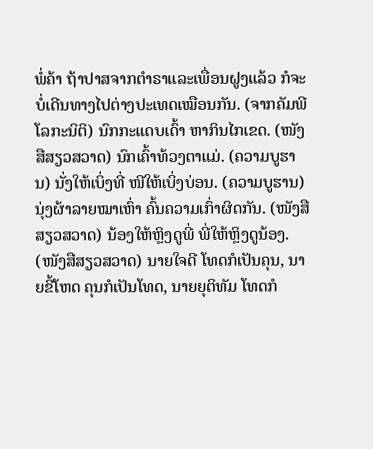ພໍ່ຄ້າ ຖ້າປາສຈາກຕຳຣາແລະເພື່ອນຝູງແລ້ວ ກໍຈະບໍ່ເດີນທາງໄປຕ່າງປະເທດເໝືອນກັນ. (ຈາກຄັມພີໂລກະນິຕິ) ນົກກະແດບເດົ້າ ຫາກິນໄກເຂດ. (ໜັງສືສຽວສວາດ) ນົກເຄົ້າທ້ວງຕາແມ່. (ຄວາມບູຮານ) ນັ່ງໃຫ້ເບິ່ງທີ່ ໜີໃຫ້ເບິ່ງບ່ອນ. (ຄວາມບູຮານ) ນຸ່ງຜ້າລາຍໝາເຫົ່າ ຄົ້ນຄວາມເກົ່າຜິດກັນ. (ໜັງສືສຽວສວາດ) ນ້ອງໃຫ້ຫຼິງດູພີ່ ພີ່ໃຫ້ຫຼິງດູນ້ອງ. (ໜັງສືສຽວສວາດ) ນາຍໃຈດີ ໂທດກໍເປັນຄຸນ, ນາຍຂີ້ໂຫດ ຄຸນກໍເປັນໂທດ, ນາຍຍຸຕິທັມ ໂທດກໍ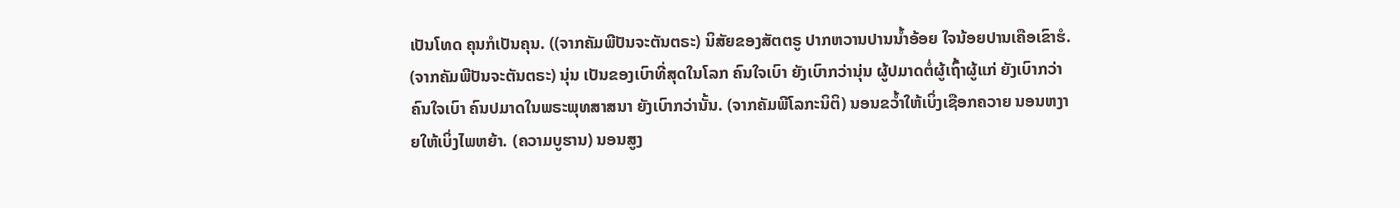ເປັນໂທດ ຄຸນກໍເປັນຄຸນ. ((ຈາກຄັມພີປັນຈະຕັນຕຣະ) ນິສັຍຂອງສັຕຕຣູ ປາກຫວານປານນ້ຳອ້ອຍ ໃຈນ້ອຍປານເຄືອເຂົາຮໍ. (ຈາກຄັມພີປັນຈະຕັນຕຣະ) ນຸ່ນ ເປັນຂອງເບົາທີ່ສຸດໃນໂລກ ຄົນໃຈເບົາ ຍັງເບົາກວ່ານຸ່ນ ຜູ້ປມາດຕໍ່ຜູ້ເຖົ້າຜູ້ແກ່ ຍັງເບົາກວ່າຄົນໃຈເບົາ ຄົນປມາດໃນພຣະພຸທສາສນາ ຍັງເບົາກວ່ານັ້ນ. (ຈາກຄັມພີໂລກະນິຕິ) ນອນຂວໍ້າໃຫ້ເບິ່ງເຊືອກຄວາຍ ນອນຫງາຍໃຫ້ເບິ່ງໄພຫຍ້າ. (ຄວາມບູຮານ) ນອນສູງ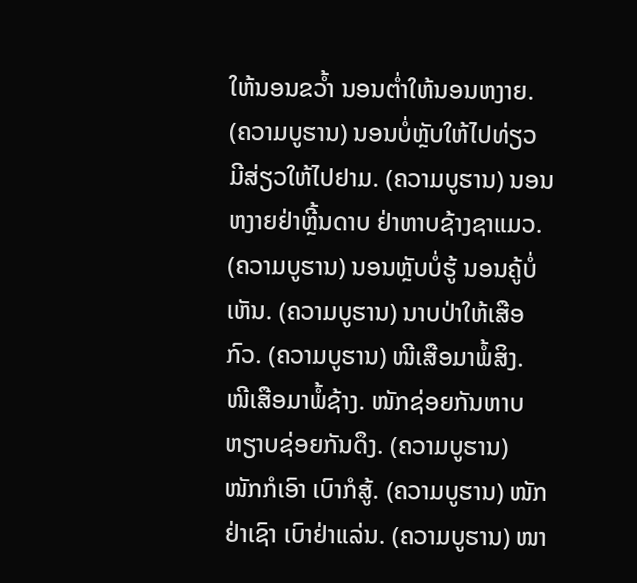ໃຫ້ນອນຂວໍ້າ ນອນຕ່ຳໃຫ້ນອນຫງາຍ. (ຄວາມບູຮານ) ນອນບໍ່ຫຼັບໃຫ້ໄປທ່ຽວ ມີສ່ຽວໃຫ້ໄປຢາມ. (ຄວາມບູຮານ) ນອນຫງາຍຢ່າຫຼີ້ນດາບ ຢ່າຫາບຊ້າງຊາແມວ. (ຄວາມບູຮານ) ນອນຫຼັບບໍ່ຮູ້ ນອນຄູ້ບໍ່ເຫັນ. (ຄວາມບູຮານ) ນາບປ່າໃຫ້ເສືອກົວ. (ຄວາມບູຮານ) ໜີເສືອມາພໍ້ສິງ. ໜີເສືອມາພໍ້ຊ້າງ. ໜັກຊ່ອຍກັນຫາບ ຫຽາບຊ່ອຍກັນດຶງ. (ຄວາມບູຮານ) ໜັກກໍເອົາ ເບົາກໍສູ້. (ຄວາມບູຮານ) ໜັກຢ່າເຊົາ ເບົາຢ່າແລ່ນ. (ຄວາມບູຮານ) ໜາ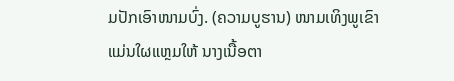ມປັກເອົາໜາມບົ່ງ. (ຄວາມບູຮານ) ໜາມເທິງພູເຂົາ ແມ່ນໃຜແຫຼມໃຫ້ ນາງເນື້ອຕາ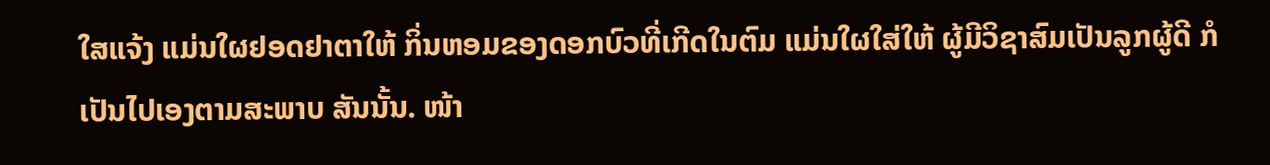ໃສແຈ້ງ ແມ່ນໃຜຢອດຢາຕາໃຫ້ ກິ່ນຫອມຂອງດອກບົວທີ່ເກີດໃນຕົມ ແມ່ນໃຜໃສ່ໃຫ້ ຜູ້ມີວິຊາສົມເປັນລູກຜູ້ດີ ກໍເປັນໄປເອງຕາມສະພາບ ສັນນັ້ນ. ໜ້າ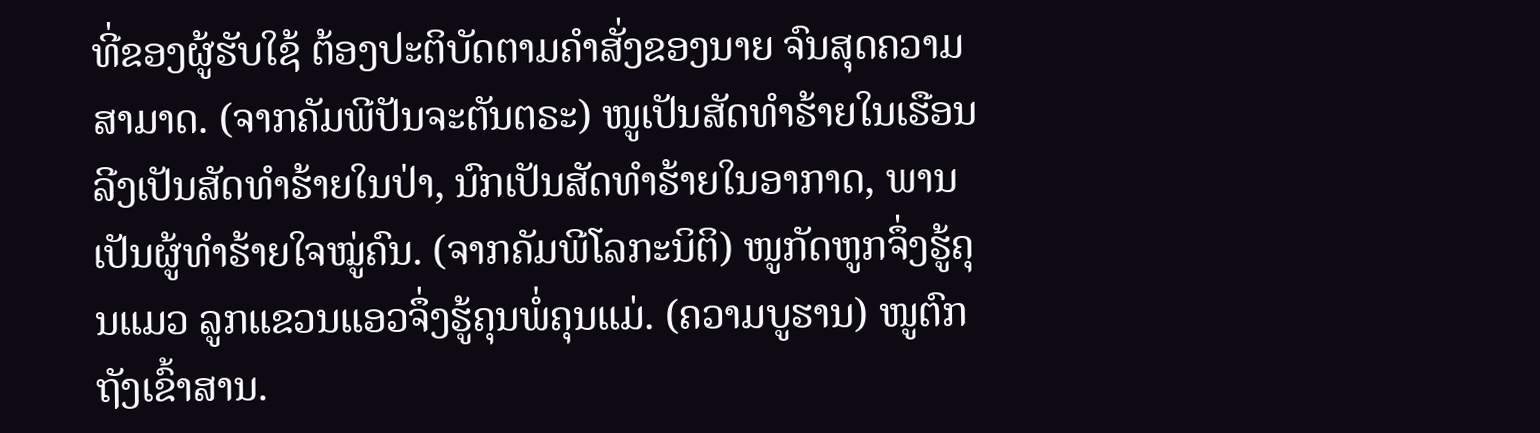ທີ່ຂອງຜູ້ຮັບໃຊ້ ຕ້ອງປະຕິບັດຕາມຄຳສັ່ງຂອງນາຍ ຈົນສຸດຄວາມສາມາດ. (ຈາກຄັມພີປັນຈະຕັນຕຣະ) ໜູເປັນສັດທຳຮ້າຍໃນເຮືອນ ລີງເປັນສັດທຳຮ້າຍໃນປ່າ, ນົກເປັນສັດທຳຮ້າຍໃນອາກາດ, ພານເປັນຜູ້ທຳຮ້າຍໃຈໝູ່ຄົນ. (ຈາກຄັມພີໂລກະນິຕິ) ໜູກັດຫູກຈຶ່ງຮູ້ຄຸນແມວ ລູກແຂວນແອວຈຶ່ງຮູ້ຄຸນພໍ່ຄຸນແມ່. (ຄວາມບູຮານ) ໜູຕົກຖັງເຂົ້າສານ.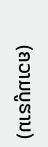(ຄວາມບູຮານ)